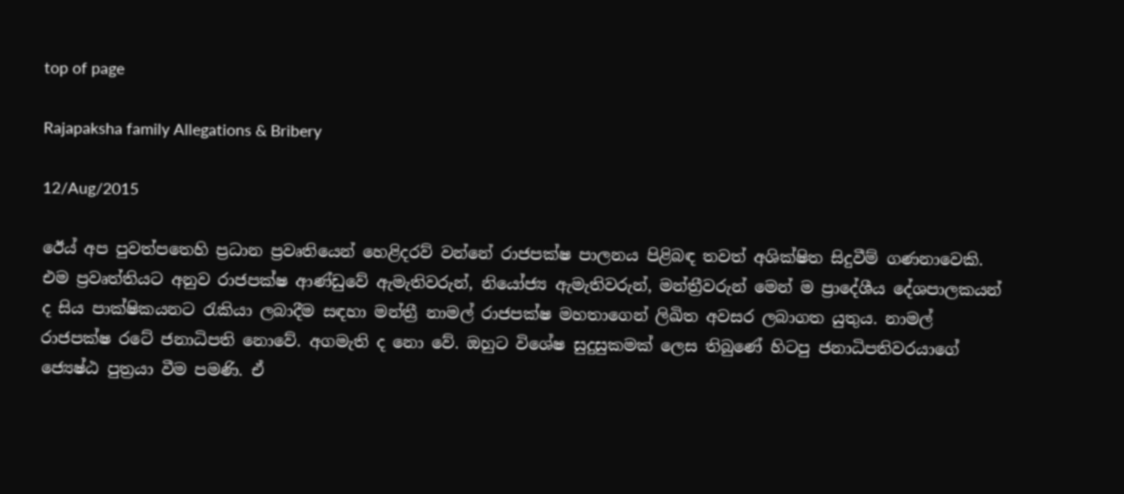top of page

Rajapaksha family Allegations & Bribery

12/Aug/2015

ඊ‍ෙය් අප පුවත්පතෙහි ප්‍රධාන ප්‍රවෘතියෙන් හෙළිදරව් වන්නේ රාජපක්ෂ පාලනය පිළිබඳ තවත් අශික්ෂිත සිදුවීම් ගණනාවෙකි. එම ප්‍රවෘත්තියට අනුව රාජපක්ෂ ආණ්ඩුවේ ඇමැතිවරුන්, නියෝජ්‍ය ඇමැතිවරුන්, මන්ත්‍රීවරුන් මෙන් ම ප්‍රාදේශීය දේශපාලකයන් ද සිය පාක්ෂිකයනට රැකියා ලබාදීම සඳහා මන්ත්‍රී නාමල් රාජපක්ෂ මහතාගෙන් ලිඛිත අවසර ලබාගත යුතුය. නාමල් රාජපක්ෂ රටේ ජනාධිපති නොවේ. අගමැති ද නො වේ. ඔහුට විශේෂ සුදුසුකමක් ලෙස තිබුණේ හිටපු ජනාධිපතිවරයාගේ ජ්‍යෙෂ්ඨ පුත්‍රයා වීම පමණි. ඒ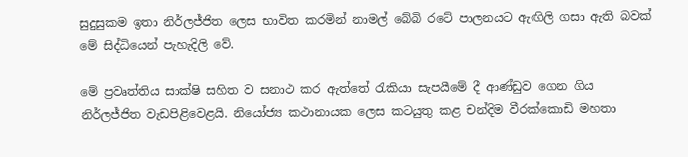සුදුසුකම ඉතා නිර්ලජ්ජිත ලෙස භාවිත කරමින් නාමල් බේබි රටේ පාලනයට ඇඟිලි ගසා ඇති බවක් මේ සිද්ධියෙන් පැහැදිලි වේ.

මේ ප්‍රවෘත්තිය සාක්ෂි සහිත ව සනාථ කර ඇත්තේ රැකියා සැපයීමේ දී ආණ්ඩුව ගෙන ගිය නිර්ලජ්ජිත වැඩපිළිවෙළයි. නියෝජ්‍ය කථානායක ලෙස කටයුතු කළ චන්දිම වීරක්කොඩි මහතා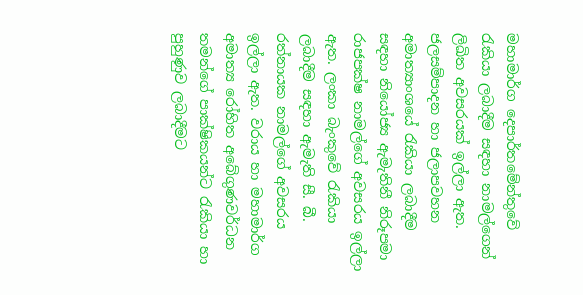මහාමාර්ග දෙපාර්තමේන්තුවේ රැකියා ලබාදීම සඳහා නාමල්ගෙන් ලිඛිත අවසරයක් ඉල්ලා ඇත. ජලසම්පාදන හා ජලාපවහන අමාත්‍යාංශයේ රැකියා ලබාදීම සඳහා නියෝජ්‍ය ඇමැතිනී නිරූපමා රාජපක්ෂ නාමල්ගේ අවසරය ඉල්ලා ඇත. ලංකා බැංකුවේ රැකියා ලබාදීම සඳහා ඇමැති සී. බී. රත්නායක නාමල්ගේ අවසරය ඉල්ලා ඇත. වරාය හා මහාමාර්ග අමාත්‍ය රෝහිත අබේගුණවර්ධන තමන්ගේ පාක්ෂිකයන්ට රැකියා හා පුහුණුව ලබාදීමට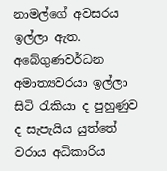නාමල්ගේ අවසරය ඉල්ලා ඇත. අබේගුණවර්ධන අමාත්‍යවරයා ඉල්ලා සිටි රැකියා ද පුහුණුව ද සැපැයිය යුත්තේ වරාය අධිකාරිය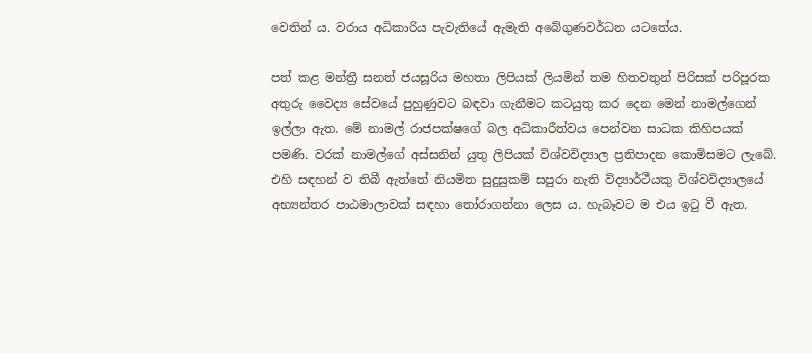වෙතින් ය. වරාය අධිකාරිය පැවැතියේ ඇමැති අබේගුණවර්ධන යටතේය.

පත් කළ මන්ත්‍රී සනත් ජයසූරිය මහතා ලිපියක් ලියමින් තම හිතවතුන් පිරිසක් පරිපූරක අතුරු වෛද්‍ය සේවයේ පුහුණුවට බඳවා ගැනීමට කටයුතු කර දෙන මෙන් නාමල්ගෙන් ඉල්ලා ඇත. මේ නාමල් රාජපක්ෂගේ බල අධිකාරීත්වය පෙන්වන සාධක කිහිපයක් පමණි. වරක් නාමල්ගේ අස්සනින් යුතු ලිපියක් විශ්වවිද්‍යාල ප්‍රතිපාදන කොමිසමට ලැබේ. එහි සඳහන් ව තිබී ඇත්තේ නියමිත සුදුසුකම් සපුරා නැති විද්‍යාර්ථීයකු විශ්වවිද්‍යාලයේ අභ්‍යන්තර පාඨමාලාවක් සඳහා තෝරාගන්නා ලෙස ය. හැබෑවට ම එය ඉටු වී ඇත.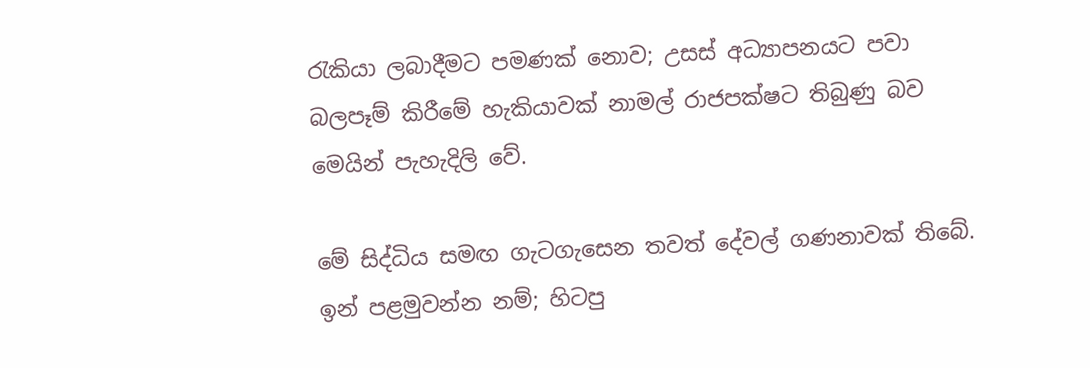රැකියා ලබාදීමට පමණක් නොව; උසස් අධ්‍යාපනයට පවා බලපෑම් කිරීමේ හැකියාවක් නාමල් රාජපක්ෂට තිබුණු බව මෙයින් පැහැදිලි වේ.

මේ සිද්ධිය සමඟ ගැටගැසෙන තවත් දේවල් ගණනාවක් තිබේ. ඉන් පළමුවන්න නම්; හිටපු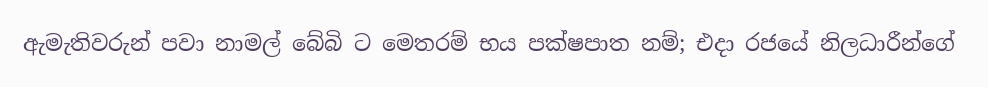ඇමැතිවරුන් පවා නාමල් බේබි ට මෙතරම් භය පක්ෂපාත නම්; එදා රජයේ නිලධාරීන්ගේ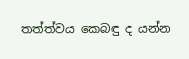තත්ත්වය කෙබඳු ද යන්න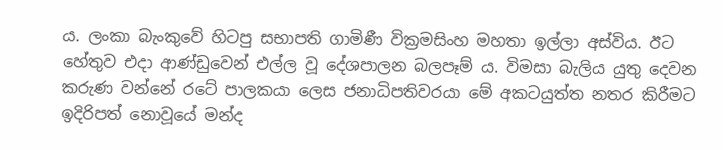ය. ලංකා බැංකුවේ හිටපු සභාපති ගාමිණී වික්‍රමසිංහ මහතා ඉල්ලා අස්විය. ඊට හේතුව එදා ආණ්ඩුවෙන් එල්ල වූ දේශපාලන බලපෑම් ය. විමසා බැලිය යුතු දෙවන කරුණ වන්නේ රටේ පාලකයා ලෙස ජනාධිපතිවරයා මේ අකටයුත්ත නතර කිරීමට ඉදිරිපත් නොවූයේ මන්ද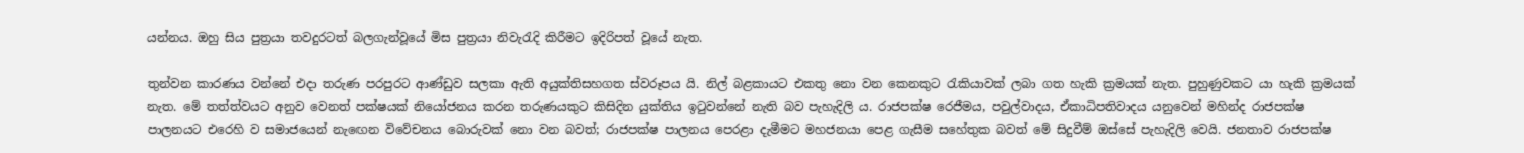යන්නය. ඔහු සිය පුත්‍රයා තවදුරටත් බලගැන්වූයේ මිස පුත්‍රයා නිවැරැදි කිරීමට ඉදිරිපත් වූයේ නැත.

තුන්වන කාරණය වන්නේ එදා තරුණ පරපුරට ආණ්ඩුව සලකා ඇති අයුක්තිසහගත ස්වරූපය යි. නිල් බළකායට එකතු නො වන කෙනකුට රැකියාවක් ලබා ගත හැකි ක්‍රමයක් නැත. පුහුණුවකට යා හැකි ක්‍රමයක් නැත. මේ තත්ත්වයට අනුව වෙනත් පක්ෂයක් නියෝජනය කරන තරුණයකුට කිසිදින යුක්තිය ඉටුවන්නේ නැති බව පැහැදිලි ය. රාජපක්ෂ රෙජීමය, පවුල්වාදය, ඒකාධිපතිවාදය යනුවෙන් මහින්ද රාජපක්ෂ පාලනයට එරෙහි ව සමාජයෙන් නැ‍ඟෙන විවේචනය බොරුවක් නො වන බවත්; රාජපක්ෂ පාලනය පෙරළා දැමීමට මහජනයා පෙළ ගැසීම සහේතුක බවත් මේ සිදුවීම් ඔස්සේ පැහැදිලි වෙයි. ජනතාව රාජපක්ෂ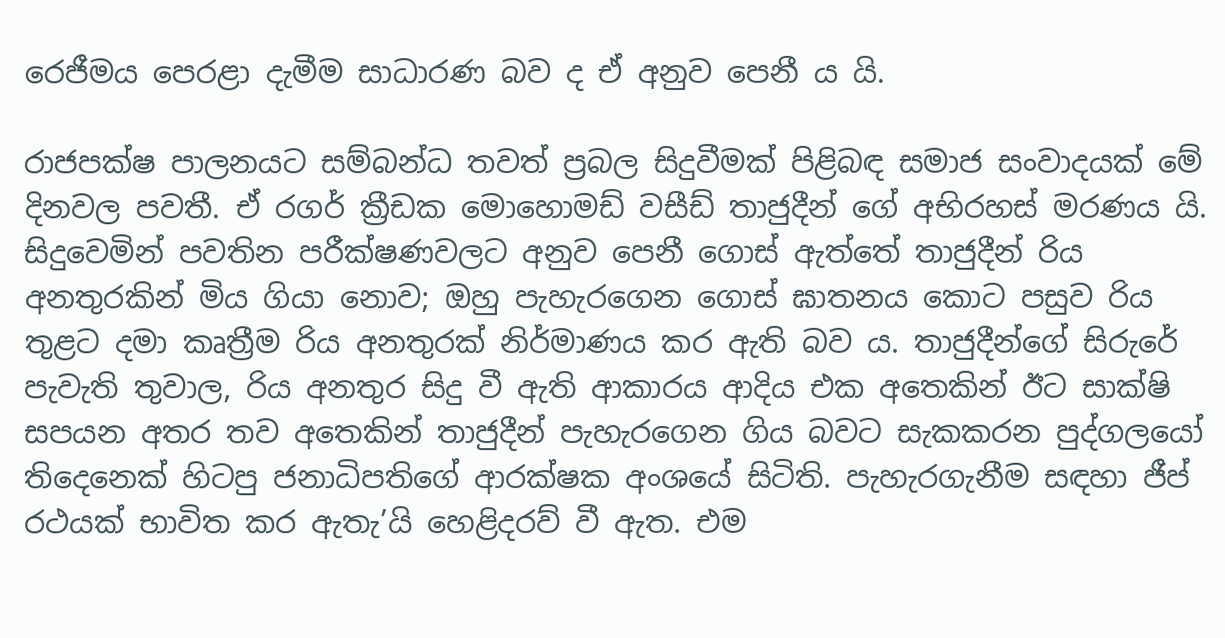රෙජීමය පෙරළා දැමීම සාධාරණ බව ද ඒ අනුව පෙනී ය යි.

රාජපක්ෂ පාලනයට සම්බන්ධ තවත් ප්‍රබල සිදුවීමක් පිළිබඳ සමාජ සංවාදයක් මේ දිනවල පවතී. ඒ රගර් ක්‍රීඩක මොහොමඩ් වසීඩ් තාජුදීන් ගේ අභිරහස් මරණය යි. සිදුවෙමින් පවතින පරීක්ෂණවලට අනුව පෙනී ගොස් ඇත්තේ තාජුදීන් රිය අනතුරකින් මිය ගියා නොව; ඔහු පැහැරගෙන ගොස් ඝාතනය කොට පසුව රිය තුළට දමා කෘත්‍රීම රිය අනතුරක් නිර්මාණය කර ඇති බව ය. තාජුදීන්ගේ සිරුරේ පැවැති තුවාල, රිය අනතුර සිදු වී ඇති ආකාරය ආදිය එක අතෙකින් ඊට සාක්ෂි සපයන අතර තව අතෙකින් තාජුදීන් පැහැරගෙන ගිය බවට සැකකරන පුද්ගලයෝ තිදෙනෙක් හිටපු ජනාධිපතිගේ ආරක්ෂක අංශයේ සිටිති. පැහැරගැනීම සඳහා ජීප් රථයක් භාවිත කර ඇතැ’යි හෙළිදරව් වී ඇත. එම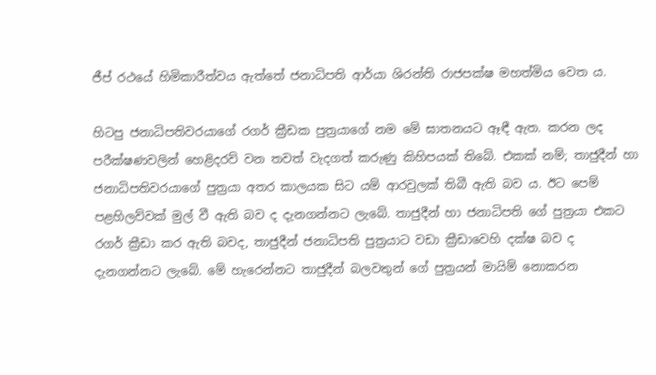ජීප් රථයේ හිමිකාරීත්වය ඇත්තේ ජනාධිපති ආර්යා ශිරන්ති රාජපක්ෂ මහත්මිය වෙත ය.

හිටපු ජනාධිපතිවරයාගේ රගර් ක්‍රීඩක පුත්‍රයාගේ නම මේ ඝාතනයට ඈඳී ඇත. කරන ලද පරීක්ෂණවලින් හෙළිදරව් වන තවත් වැදගත් කරුණු කිහිපයක් තිබේ. එකක් නම්; තාජුදීන් හා ජනාධිපතිවරයාගේ පුත්‍රයා අතර කාලයක සිට යම් ආරවුලක් තිබී ඇති බව ය. ඊට පෙම් පළහිලව්වක් මුල් වී ඇති බව ද දැනගන්නට ලැබේ. තාජුදීන් හා ජනාධිපති ගේ පුත්‍රයා එකට රගර් ක්‍රීඩා කර ඇති බවද, තාජුදීන් ජනාධිපති පුත්‍රයාට වඩා ක්‍රීඩාවෙහි දක්ෂ බව ද දැනගන්නට ලැබේ. මේ හැරෙන්නට තාජුදීන් බලවතුන් ගේ පුත්‍රයන් මායිම් නොකරන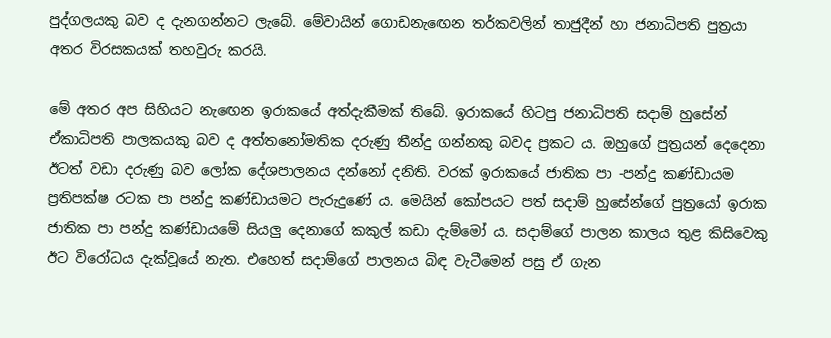පුද්ගලයකු බව ද දැනගන්නට ලැබේ. මේවායින් ගොඩනැ‍ඟෙන තර්කවලින් තාජුදීන් හා ජනාධිපති පුත්‍රයා අතර විරසකයක් තහවුරු කරයි.

මේ අතර අප සිහියට නැ‍ඟෙන ඉරාකයේ අත්දැකීමක් තිබේ. ඉරාකයේ හිටපු ජනාධිපති සදාම් හුසේන් ඒකාධිපති පාලකයකු බව ද අත්තනෝමතික දරුණු තීන්දු ගන්නකු බවද ප්‍රකට ය. ඔහුගේ පුත්‍රයන් දෙදෙනා ඊටත් වඩා දරුණු බව ලෝක දේශපාලනය දන්නෝ දනිති. වරක් ඉරාකයේ ජාතික පා -පන්දු කණ්ඩායම ප්‍රතිපක්ෂ රටක පා පන්දු කණ්ඩායමට පැරුදුණේ ය. මෙයින් කෝපයට පත් සදාම් හුසේන්ගේ පුත්‍රයෝ ඉරාක ජාතික පා පන්දු කණ්ඩායමේ සියලු දෙනාගේ කකුල් කඩා දැම්මෝ ය. සදාම්ගේ පාලන කාලය තුළ කිසිවෙකු ඊට විරෝධය දැක්වූයේ නැත. එහෙත් සදාම්ගේ පාලනය බිඳ වැටීමෙන් පසු ඒ ගැන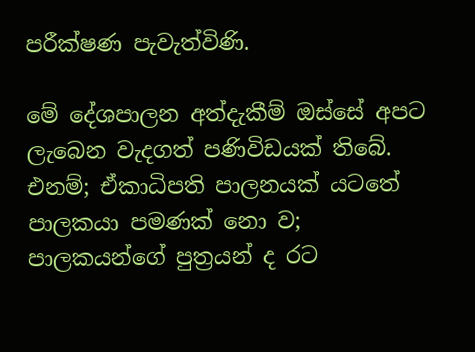පරීක්ෂණ පැවැත්විණි.

මේ දේශපාලන අත්දැකීම් ඔස්සේ අපට ලැබෙන වැදගත් පණිවිඩයක් තිබේ. එනම්; ඒකාධිපති පාලනයක් යටතේ පාලකයා පමණක් නො ව; පාලකයන්ගේ පුත්‍රයන් ද රට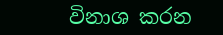විනාශ කරන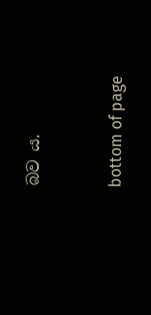බව ය.



bottom of page